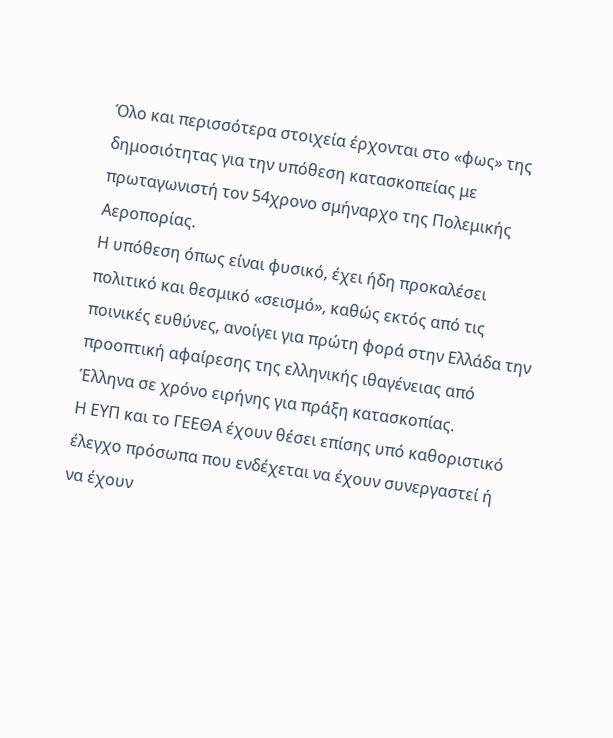Όλο και περισσότερα στοιχεία έρχονται στο «φως» της δημοσιότητας για την υπόθεση κατασκοπείας με πρωταγωνιστή τον 54χρονο σμήναρχο της Πολεμικής Αεροπορίας.
Η υπόθεση όπως είναι φυσικό, έχει ήδη προκαλέσει πολιτικό και θεσμικό «σεισμό», καθώς εκτός από τις ποινικές ευθύνες, ανοίγει για πρώτη φορά στην Ελλάδα την προοπτική αφαίρεσης της ελληνικής ιθαγένειας από Έλληνα σε χρόνο ειρήνης για πράξη κατασκοπίας.
Η ΕΥΠ και το ΓΕΕΘΑ έχουν θέσει επίσης υπό καθοριστικό έλεγχο πρόσωπα που ενδέχεται να έχουν συνεργαστεί ή να έχουν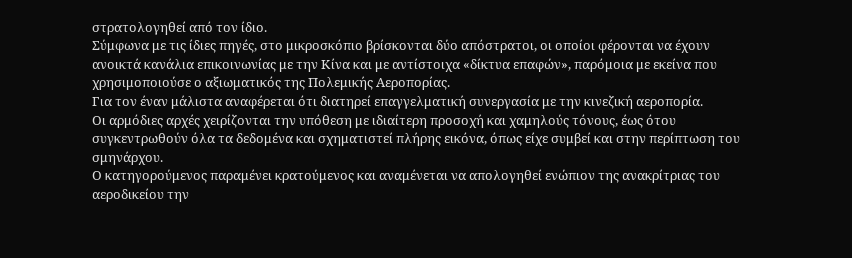στρατολογηθεί από τον ίδιο.
Σύμφωνα με τις ίδιες πηγές, στο μικροσκόπιο βρίσκονται δύο απόστρατοι, οι οποίοι φέρονται να έχουν ανοικτά κανάλια επικοινωνίας με την Κίνα και με αντίστοιχα «δίκτυα επαφών», παρόμοια με εκείνα που χρησιμοποιούσε ο αξιωματικός της Πολεμικής Αεροπορίας.
Για τον έναν μάλιστα αναφέρεται ότι διατηρεί επαγγελματική συνεργασία με την κινεζική αεροπορία.
Οι αρμόδιες αρχές χειρίζονται την υπόθεση με ιδιαίτερη προσοχή και χαμηλούς τόνους, έως ότου συγκεντρωθούν όλα τα δεδομένα και σχηματιστεί πλήρης εικόνα, όπως είχε συμβεί και στην περίπτωση του σμηνάρχου.
Ο κατηγορούμενος παραμένει κρατούμενος και αναμένεται να απολογηθεί ενώπιον της ανακρίτριας του αεροδικείου την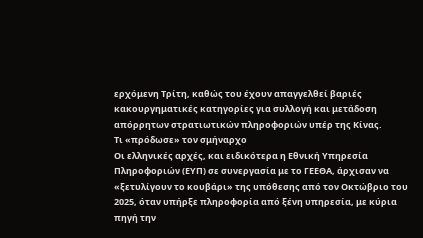ερχόμενη Τρίτη, καθώς του έχουν απαγγελθεί βαριές κακουργηματικές κατηγορίες για συλλογή και μετάδοση απόρρητων στρατιωτικών πληροφοριών υπέρ της Κίνας.
Τι «πρόδωσε» τον σμήναρχο
Οι ελληνικές αρχές, και ειδικότερα η Εθνική Υπηρεσία Πληροφοριών (ΕΥΠ) σε συνεργασία με το ΓΕΕΘΑ, άρχισαν να «ξετυλίγουν το κουβάρι» της υπόθεσης από τον Οκτώβριο του 2025, όταν υπήρξε πληροφορία από ξένη υπηρεσία, με κύρια πηγή την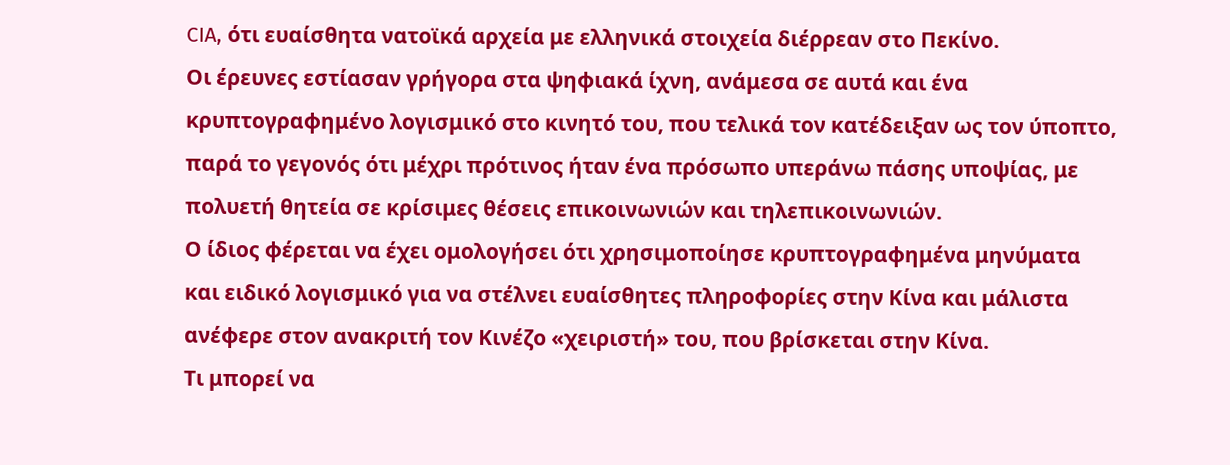CIA, ότι ευαίσθητα νατοϊκά αρχεία με ελληνικά στοιχεία διέρρεαν στο Πεκίνο.
Οι έρευνες εστίασαν γρήγορα στα ψηφιακά ίχνη, ανάμεσα σε αυτά και ένα κρυπτογραφημένο λογισμικό στο κινητό του, που τελικά τον κατέδειξαν ως τον ύποπτο, παρά το γεγονός ότι μέχρι πρότινος ήταν ένα πρόσωπο υπεράνω πάσης υποψίας, με πολυετή θητεία σε κρίσιμες θέσεις επικοινωνιών και τηλεπικοινωνιών.
Ο ίδιος φέρεται να έχει ομολογήσει ότι χρησιμοποίησε κρυπτογραφημένα μηνύματα και ειδικό λογισμικό για να στέλνει ευαίσθητες πληροφορίες στην Κίνα και μάλιστα ανέφερε στον ανακριτή τον Κινέζο «χειριστή» του, που βρίσκεται στην Κίνα.
Τι μπορεί να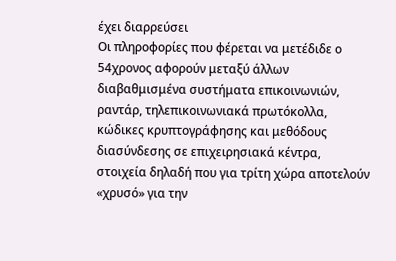έχει διαρρεύσει
Οι πληροφορίες που φέρεται να μετέδιδε ο 54χρονος αφορούν μεταξύ άλλων διαβαθμισμένα συστήματα επικοινωνιών, ραντάρ, τηλεπικοινωνιακά πρωτόκολλα, κώδικες κρυπτογράφησης και μεθόδους διασύνδεσης σε επιχειρησιακά κέντρα, στοιχεία δηλαδή που για τρίτη χώρα αποτελούν «χρυσό» για την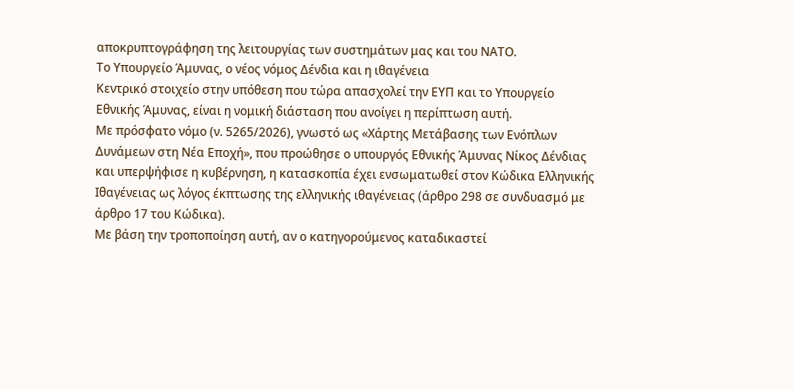αποκρυπτογράφηση της λειτουργίας των συστημάτων μας και του ΝΑΤΟ.
Το Υπουργείο Άμυνας, ο νέος νόμος Δένδια και η ιθαγένεια
Κεντρικό στοιχείο στην υπόθεση που τώρα απασχολεί την ΕΥΠ και το Υπουργείο Εθνικής Άμυνας, είναι η νομική διάσταση που ανοίγει η περίπτωση αυτή.
Με πρόσφατο νόμο (ν. 5265/2026), γνωστό ως «Χάρτης Μετάβασης των Ενόπλων Δυνάμεων στη Νέα Εποχή», που προώθησε ο υπουργός Εθνικής Άμυνας Νίκος Δένδιας και υπερψήφισε η κυβέρνηση, η κατασκοπία έχει ενσωματωθεί στον Κώδικα Ελληνικής Ιθαγένειας ως λόγος έκπτωσης της ελληνικής ιθαγένειας (άρθρο 298 σε συνδυασμό με άρθρο 17 του Κώδικα).
Με βάση την τροποποίηση αυτή, αν ο κατηγορούμενος καταδικαστεί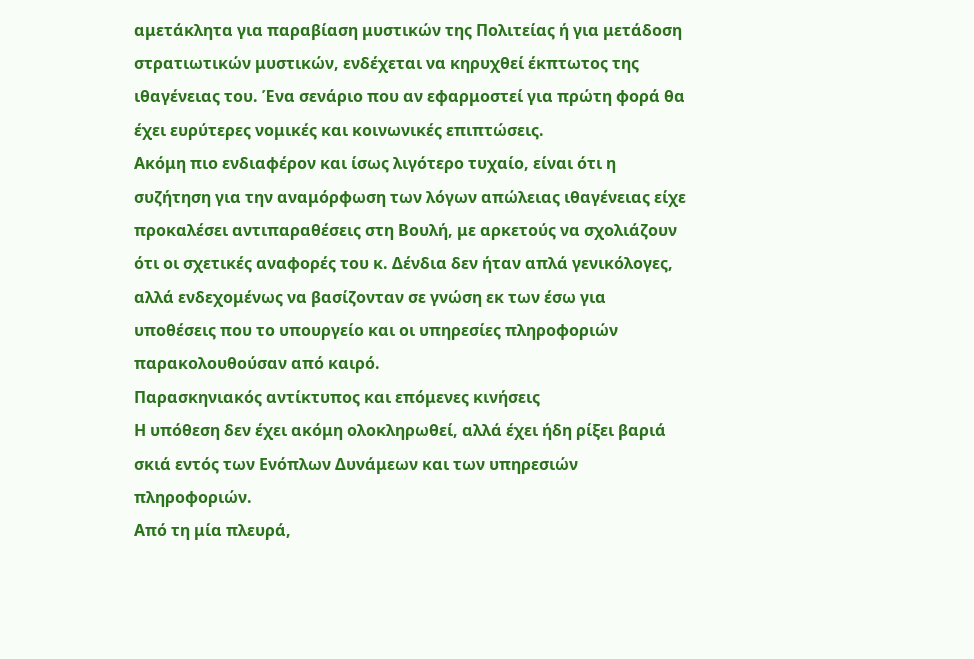αμετάκλητα για παραβίαση μυστικών της Πολιτείας ή για μετάδοση στρατιωτικών μυστικών, ενδέχεται να κηρυχθεί έκπτωτος της ιθαγένειας του. Ένα σενάριο που αν εφαρμοστεί για πρώτη φορά θα έχει ευρύτερες νομικές και κοινωνικές επιπτώσεις.
Ακόμη πιο ενδιαφέρον και ίσως λιγότερο τυχαίο, είναι ότι η συζήτηση για την αναμόρφωση των λόγων απώλειας ιθαγένειας είχε προκαλέσει αντιπαραθέσεις στη Βουλή, με αρκετούς να σχολιάζουν ότι οι σχετικές αναφορές του κ. Δένδια δεν ήταν απλά γενικόλογες, αλλά ενδεχομένως να βασίζονταν σε γνώση εκ των έσω για υποθέσεις που το υπουργείο και οι υπηρεσίες πληροφοριών παρακολουθούσαν από καιρό.
Παρασκηνιακός αντίκτυπος και επόμενες κινήσεις
Η υπόθεση δεν έχει ακόμη ολοκληρωθεί, αλλά έχει ήδη ρίξει βαριά σκιά εντός των Ενόπλων Δυνάμεων και των υπηρεσιών πληροφοριών.
Από τη μία πλευρά,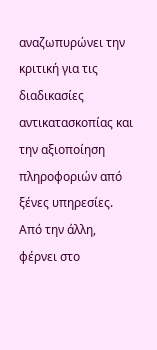αναζωπυρώνει την κριτική για τις διαδικασίες αντικατασκοπίας και την αξιοποίηση πληροφοριών από ξένες υπηρεσίες. Από την άλλη, φέρνει στο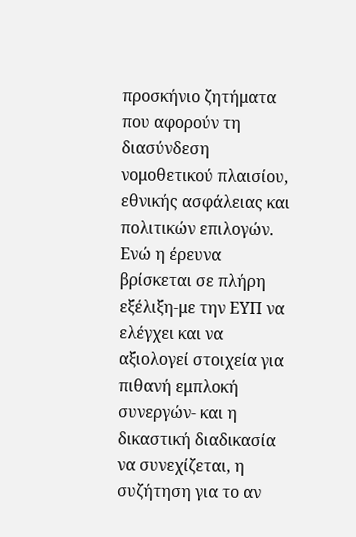προσκήνιο ζητήματα που αφορούν τη διασύνδεση νομοθετικού πλαισίου, εθνικής ασφάλειας και πολιτικών επιλογών.
Ενώ η έρευνα βρίσκεται σε πλήρη εξέλιξη-με την ΕΥΠ να ελέγχει και να αξιολογεί στοιχεία για πιθανή εμπλοκή συνεργών- και η δικαστική διαδικασία να συνεχίζεται, η συζήτηση για το αν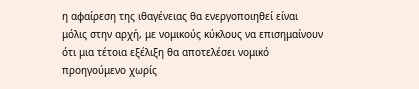η αφαίρεση της ιθαγένειας θα ενεργοποιηθεί είναι μόλις στην αρχή, με νομικούς κύκλους να επισημαίνουν ότι μια τέτοια εξέλιξη θα αποτελέσει νομικό προηγούμενο χωρίς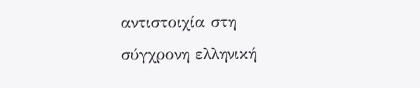αντιστοιχία στη σύγχρονη ελληνική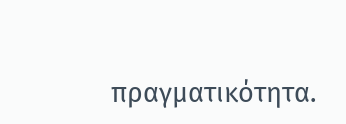πραγματικότητα.